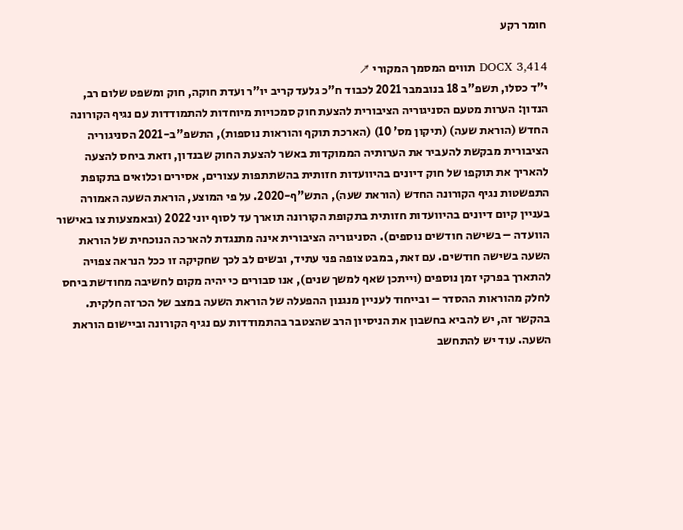חומר רקע

DOCX 3,414 תווים המסמך המקורי ↗
י"ד כסלו, תשפ"ב 18 בנובמבר 2021 לכבוד ח"כ גלעד קריב יו"ר ועדת חוקה, חוק ומשפט שלום רב, הנדון: הערות מטעם הסניגוריה הציבורית להצעת חוק סמכויות מיוחדות להתמודדות עם נגיף הקורונה החדש (הוראת שעה) (תיקון מס' 10) (הארכת תוקף והוראות נוספות), התשפ"ב-2021 הסניגוריה הציבורית מבקשת להעביר את הערותיה הממוקדות באשר להצעת החוק שבנדון, וזאת ביחס להצעה להאריך את תוקפו של חוק דיונים בהיוועדות חזותית בהשתתפות עצורים, אסירים וכלואים בתקופת התפשטות נגיף הקורונה החדש (הוראת שעה), התש"ף-2020. על פי המוצע, הוראת השעה האמורה בעניין קיום דיונים בהיוועדות חזותית בתקופת הקורונה תוארך עד לסוף יוני 2022 (ובאמצעות צו באישור הוועדה – בשישה חודשים נוספים). הסניגוריה הציבורית אינה מתנגדת להארכה הנוכחית של הוראת השעה בשישה חודשים. עם זאת, במבט צופה פני עתיד, ובשים לב לכך שחקיקה זו ככל הנראה צפויה להתארך בפרקי זמן נוספים (וייתכן שאף למשך שנים), אנו סבורים כי יהיה מקום לחשיבה מחודשת ביחס לחלק מהוראות ההסדר – ובייחוד לעניין מנגנון ההפעלה של הוראת השעה במצב של הכרזה חלקית. בהקשר זה, יש להביא בחשבון את הניסיון הרב שהצטבר בהתמודדות עם נגיף הקורונה וביישום הוראת השעה. עוד יש להתחשב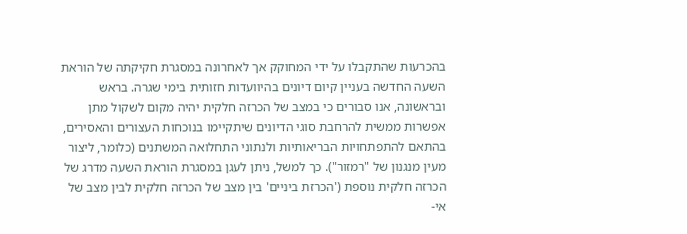בהכרעות שהתקבלו על ידי המחוקק אך לאחרונה במסגרת חקיקתה של הוראת השעה החדשה בעניין קיום דיונים בהיוועדות חזותית בימי שגרה. בראש ובראשונה, אנו סבורים כי במצב של הכרזה חלקית יהיה מקום לשקול מתן אפשרות ממשית להרחבת סוגי הדיונים שיתקיימו בנוכחות העצורים והאסירים, בהתאם להתפתחויות הבריאותיות ולנתוני התחלואה המשתנים (כלומר, ליצור מעין מנגנון של "רמזור"). כך למשל, ניתן לעגן במסגרת הוראת השעה מדרג של הכרזה חלקית נוספת ('הכרזת ביניים' בין מצב של הכרזה חלקית לבין מצב של אי-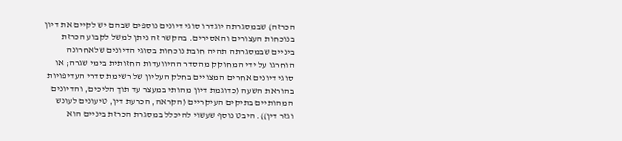הכרזה) שבמסגרתה יוגדרו סוגי דיונים נוספים שבהם יש לקיים את דיון בנוכחות העצורים והאסירים. בהקשר זה ניתן למשל לקבוע הכרזת ביניים שבמסגרתה תהיה חובת נוכחות בסוגי הדיונים שלאחרונה הוחרגו על ידי המחוקק מהסדר ההיוועדות החזותית בימי שגרה; או סוגי דיונים אחרים המצויים בחלק העליון של רשימת סדרי העדיפויות בהוראת השעה (כדוגמת דיון מהותי במעצר עד תוך הליכים, והדיונים המהותיים בתיקים העיקריים (הקראה, הכרעת דין, טיעונים לעונש וגזר דין)). היבט נוסף שעשוי להיכלל במסגרת הכרזת ביניים הוא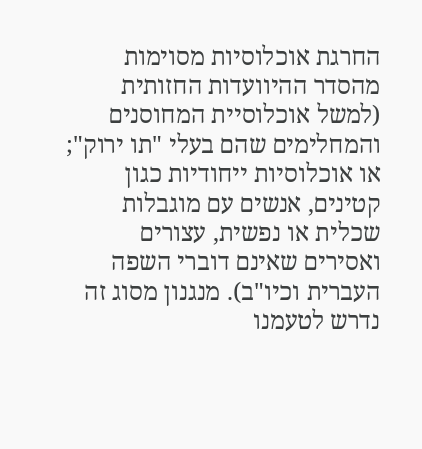החרגת אוכלוסיות מסוימות מהסדר ההיוועדות החזותית (למשל אוכלוסיית המחוסנים והמחלימים שהם בעלי "תו ירוק"; או אוכלוסיות ייחודיות כגון קטינים, אנשים עם מוגבלות שכלית או נפשית, עצורים ואסירים שאינם דוברי השפה העברית וכיו"ב). מנגנון מסוג זה נדרש לטעמנו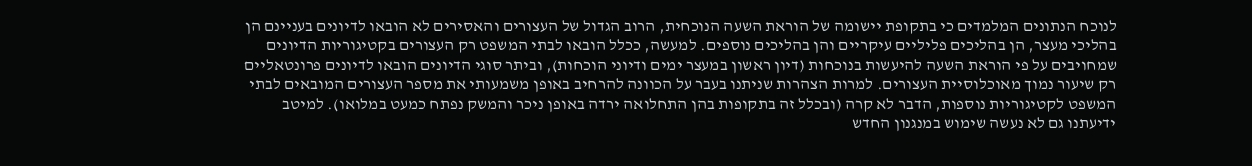לנוכח הנתונים המלמדים כי בתקופת יישומה של הוראת השעה הנוכחית, הרוב הגדול של העצורים והאסירים לא הובאו לדיונים בעניינם הן בהליכי מעצר, הן בהליכים פליליים עיקריים והן בהליכים נוספים. למעשה, ככלל הובאו לבתי המשפט רק העצורים בקטיגוריות הדיונים שמחויבים על פי הוראת השעה להיעשות בנוכחות (דיון ראשון במעצר ימים ודיוני הוכחות), וביתר סוגי הדיונים הובאו לדיונים פרונטאליים רק שיעור נמוך מאוכלוסיית העצורים. למרות הצהרות שניתנו בעבר על הכוונה להרחיב באופן משמעותי את מספר העצורים המובאים לבתי המשפט לקטיגוריות נוספות, הדבר לא קרה (ובכלל זה בתקופות בהן התחלואה ירדה באופן ניכר והמשק נפתח כמעט במלואו). למיטב ידיעתנו גם לא נעשה שימוש במנגנון החדש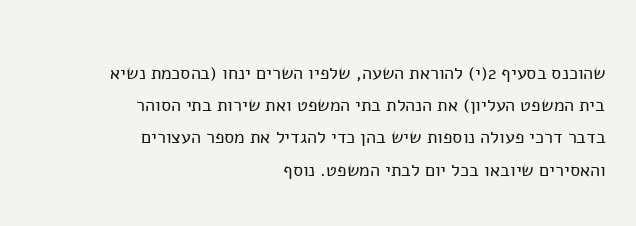שהוכנס בסעיף 2(י) להוראת השעה, שלפיו השרים ינחו (בהסכמת נשיא בית המשפט העליון) את הנהלת בתי המשפט ואת שירות בתי הסוהר בדבר דרכי פעולה נוספות שיש בהן כדי להגדיל את מספר העצורים והאסירים שיובאו בכל יום לבתי המשפט. נוסף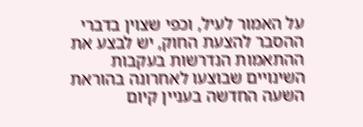על האמור לעיל, וכפי שצוין בדברי ההסבר להצעת החוק, יש לבצע את ההתאמות הנדרשות בעקבות השינויים שבוצעו לאחרונה בהוראת השעה החדשה בעניין קיום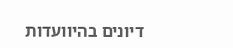דיונים בהיוועדות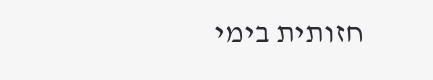חזותית בימי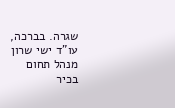שגרה. בברכה, עו"ד ישי שרון מנהל תחום בכיר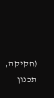(חקיקה, תכנון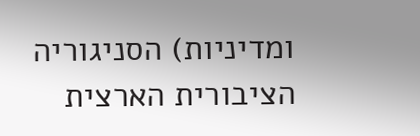ומדיניות) הסניגוריה הציבורית הארצית